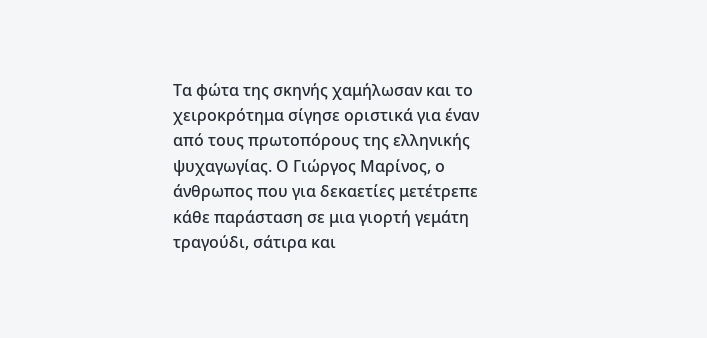Τα φώτα της σκηνής χαμήλωσαν και το χειροκρότημα σίγησε οριστικά για έναν από τους πρωτοπόρους της ελληνικής ψυχαγωγίας. Ο Γιώργος Μαρίνος, ο άνθρωπος που για δεκαετίες μετέτρεπε κάθε παράσταση σε μια γιορτή γεμάτη τραγούδι, σάτιρα και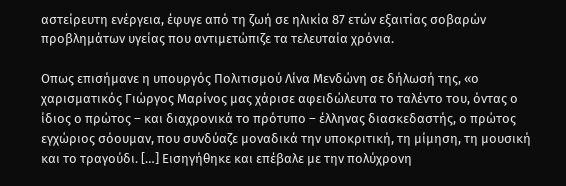αστείρευτη ενέργεια, έφυγε από τη ζωή σε ηλικία 87 ετών εξαιτίας σοβαρών προβλημάτων υγείας που αντιμετώπιζε τα τελευταία χρόνια.

Οπως επισήμανε η υπουργός Πολιτισμού Λίνα Μενδώνη σε δήλωσή της, «ο χαρισματικός Γιώργος Μαρίνος μας χάρισε αφειδώλευτα το ταλέντο του, όντας ο ίδιος ο πρώτος – και διαχρονικά το πρότυπο – έλληνας διασκεδαστής, ο πρώτος εγχώριος σόουμαν, που συνδύαζε μοναδικά την υποκριτική, τη μίμηση, τη μουσική και το τραγούδι. […] Εισηγήθηκε και επέβαλε με την πολύχρονη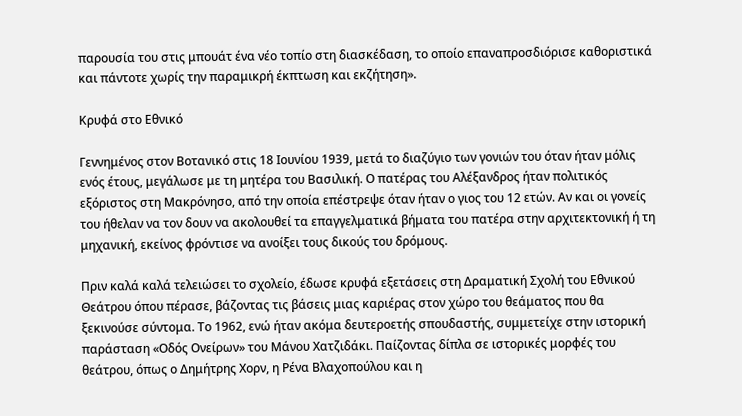παρουσία του στις μπουάτ ένα νέο τοπίο στη διασκέδαση, το οποίο επαναπροσδιόρισε καθοριστικά και πάντοτε χωρίς την παραμικρή έκπτωση και εκζήτηση».

Κρυφά στο Εθνικό

Γεννημένος στον Βοτανικό στις 18 Ιουνίου 1939, μετά το διαζύγιο των γονιών του όταν ήταν μόλις ενός έτους, μεγάλωσε με τη μητέρα του Βασιλική. Ο πατέρας του Αλέξανδρος ήταν πολιτικός εξόριστος στη Μακρόνησο, από την οποία επέστρεψε όταν ήταν ο γιος του 12 ετών. Αν και οι γονείς του ήθελαν να τον δουν να ακολουθεί τα επαγγελματικά βήματα του πατέρα στην αρχιτεκτονική ή τη μηχανική, εκείνος φρόντισε να ανοίξει τους δικούς του δρόμους.

Πριν καλά καλά τελειώσει το σχολείο, έδωσε κρυφά εξετάσεις στη Δραματική Σχολή του Εθνικού Θεάτρου όπου πέρασε, βάζοντας τις βάσεις μιας καριέρας στον χώρο του θεάματος που θα ξεκινούσε σύντομα. Το 1962, ενώ ήταν ακόμα δευτεροετής σπουδαστής, συμμετείχε στην ιστορική παράσταση «Οδός Ονείρων» του Μάνου Χατζιδάκι. Παίζοντας δίπλα σε ιστορικές μορφές του θεάτρου, όπως ο Δημήτρης Χορν, η Ρένα Βλαχοπούλου και η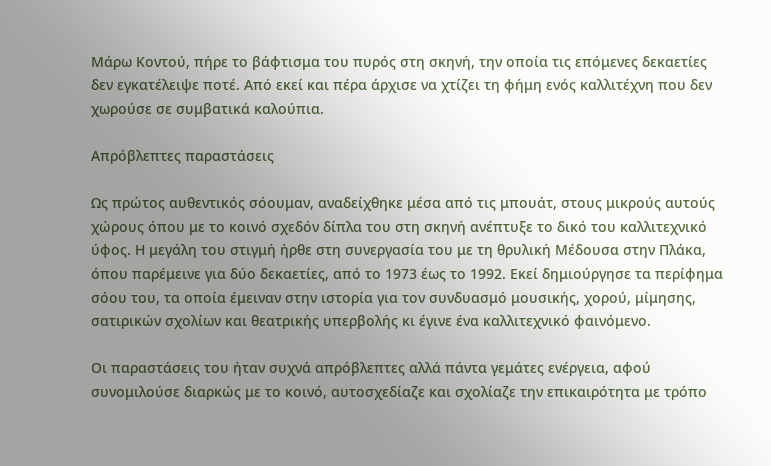Μάρω Κοντού, πήρε το βάφτισμα του πυρός στη σκηνή, την οποία τις επόμενες δεκαετίες δεν εγκατέλειψε ποτέ. Από εκεί και πέρα άρχισε να χτίζει τη φήμη ενός καλλιτέχνη που δεν χωρούσε σε συμβατικά καλούπια.

Απρόβλεπτες παραστάσεις

Ως πρώτος αυθεντικός σόουμαν, αναδείχθηκε μέσα από τις μπουάτ, στους μικρούς αυτούς χώρους όπου με το κοινό σχεδόν δίπλα του στη σκηνή ανέπτυξε το δικό του καλλιτεχνικό ύφος. Η μεγάλη του στιγμή ήρθε στη συνεργασία του με τη θρυλική Μέδουσα στην Πλάκα, όπου παρέμεινε για δύο δεκαετίες, από το 1973 έως το 1992. Εκεί δημιούργησε τα περίφημα σόου του, τα οποία έμειναν στην ιστορία για τον συνδυασμό μουσικής, χορού, μίμησης, σατιρικών σχολίων και θεατρικής υπερβολής κι έγινε ένα καλλιτεχνικό φαινόμενο.

Οι παραστάσεις του ήταν συχνά απρόβλεπτες αλλά πάντα γεμάτες ενέργεια, αφού συνομιλούσε διαρκώς με το κοινό, αυτοσχεδίαζε και σχολίαζε την επικαιρότητα με τρόπο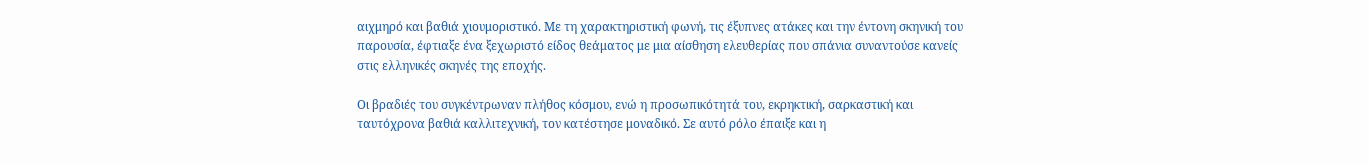αιχμηρό και βαθιά χιουμοριστικό. Με τη χαρακτηριστική φωνή, τις έξυπνες ατάκες και την έντονη σκηνική του παρουσία, έφτιαξε ένα ξεχωριστό είδος θεάματος με μια αίσθηση ελευθερίας που σπάνια συναντούσε κανείς στις ελληνικές σκηνές της εποχής.

Οι βραδιές του συγκέντρωναν πλήθος κόσμου, ενώ η προσωπικότητά του, εκρηκτική, σαρκαστική και ταυτόχρονα βαθιά καλλιτεχνική, τον κατέστησε μοναδικό. Σε αυτό ρόλο έπαιξε και η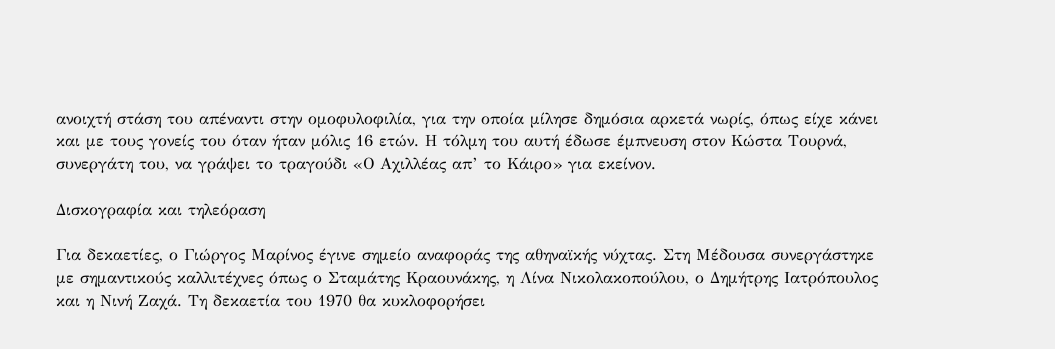ανοιχτή στάση του απέναντι στην ομοφυλοφιλία, για την οποία μίλησε δημόσια αρκετά νωρίς, όπως είχε κάνει και με τους γονείς του όταν ήταν μόλις 16 ετών. Η τόλμη του αυτή έδωσε έμπνευση στον Κώστα Τουρνά, συνεργάτη του, να γράψει το τραγούδι «Ο Αχιλλέας απ’ το Κάιρο» για εκείνον.

Δισκογραφία και τηλεόραση

Για δεκαετίες, ο Γιώργος Μαρίνος έγινε σημείο αναφοράς της αθηναϊκής νύχτας. Στη Μέδουσα συνεργάστηκε με σημαντικούς καλλιτέχνες όπως ο Σταμάτης Κραουνάκης, η Λίνα Νικολακοπούλου, ο Δημήτρης Ιατρόπουλος και η Νινή Ζαχά. Τη δεκαετία του 1970 θα κυκλοφορήσει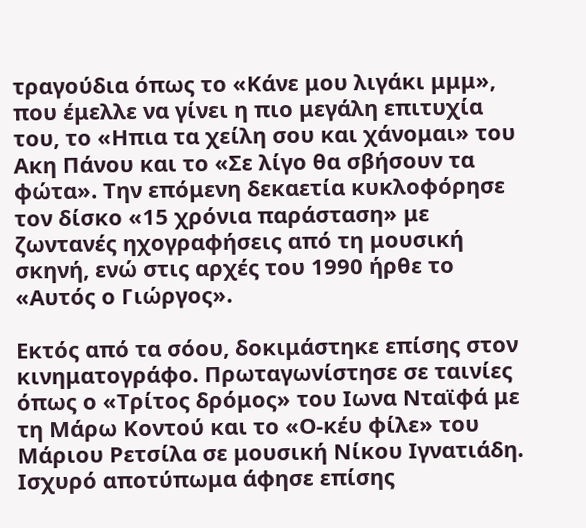τραγούδια όπως το «Κάνε μου λιγάκι μμμ», που έμελλε να γίνει η πιο μεγάλη επιτυχία του, το «Ηπια τα χείλη σου και χάνομαι» του Ακη Πάνου και το «Σε λίγο θα σβήσουν τα φώτα». Την επόμενη δεκαετία κυκλοφόρησε τον δίσκο «15 χρόνια παράσταση» με ζωντανές ηχογραφήσεις από τη μουσική σκηνή, ενώ στις αρχές του 1990 ήρθε το «Αυτός ο Γιώργος».

Εκτός από τα σόου, δοκιμάστηκε επίσης στον κινηματογράφο. Πρωταγωνίστησε σε ταινίες όπως ο «Τρίτος δρόμος» του Ιωνα Νταϊφά με τη Μάρω Κοντού και το «Ο-κέυ φίλε» του Μάριου Ρετσίλα σε μουσική Νίκου Ιγνατιάδη. Ισχυρό αποτύπωμα άφησε επίσης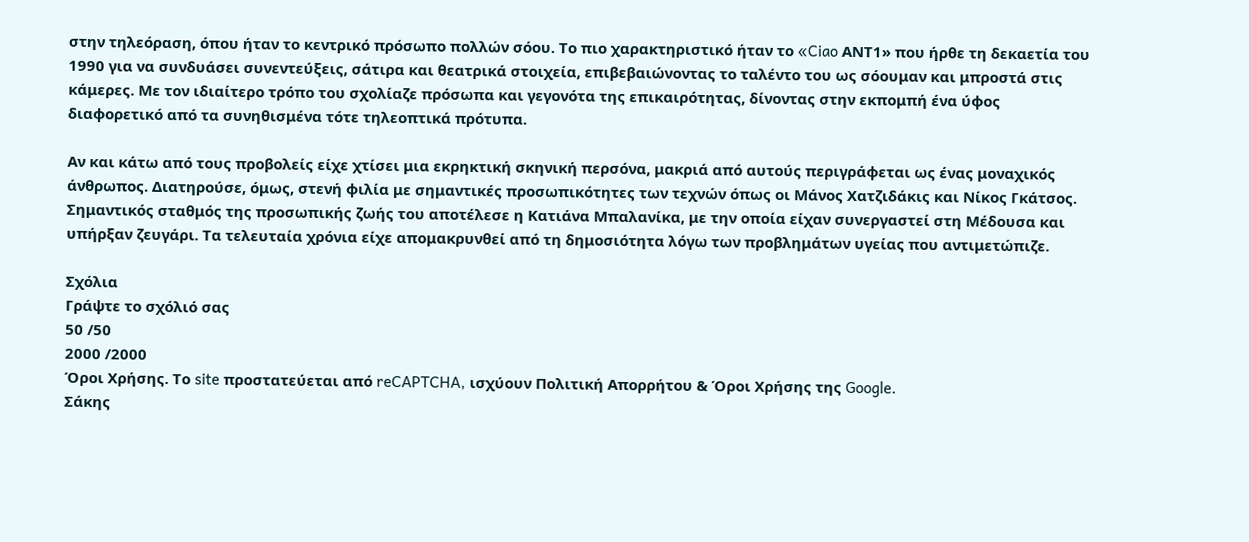στην τηλεόραση, όπου ήταν το κεντρικό πρόσωπο πολλών σόου. Το πιο χαρακτηριστικό ήταν το «Ciao ΑΝΤ1» που ήρθε τη δεκαετία του 1990 για να συνδυάσει συνεντεύξεις, σάτιρα και θεατρικά στοιχεία, επιβεβαιώνοντας το ταλέντο του ως σόουμαν και μπροστά στις κάμερες. Με τον ιδιαίτερο τρόπο του σχολίαζε πρόσωπα και γεγονότα της επικαιρότητας, δίνοντας στην εκπομπή ένα ύφος διαφορετικό από τα συνηθισμένα τότε τηλεοπτικά πρότυπα.

Αν και κάτω από τους προβολείς είχε χτίσει μια εκρηκτική σκηνική περσόνα, μακριά από αυτούς περιγράφεται ως ένας μοναχικός άνθρωπος. Διατηρούσε, όμως, στενή φιλία με σημαντικές προσωπικότητες των τεχνών όπως οι Μάνος Χατζιδάκις και Νίκος Γκάτσος. Σημαντικός σταθμός της προσωπικής ζωής του αποτέλεσε η Κατιάνα Μπαλανίκα, με την οποία είχαν συνεργαστεί στη Μέδουσα και υπήρξαν ζευγάρι. Τα τελευταία χρόνια είχε απομακρυνθεί από τη δημοσιότητα λόγω των προβλημάτων υγείας που αντιμετώπιζε.

Σχόλια
Γράψτε το σχόλιό σας
50 /50
2000 /2000
Όροι Χρήσης. Το site προστατεύεται από reCAPTCHA, ισχύουν Πολιτική Απορρήτου & Όροι Χρήσης της Google.
Σάκης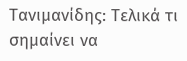Τανιμανίδης: Τελικά τι σημαίνει να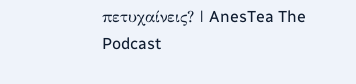πετυχαίνεις? | AnesTea The Podcast